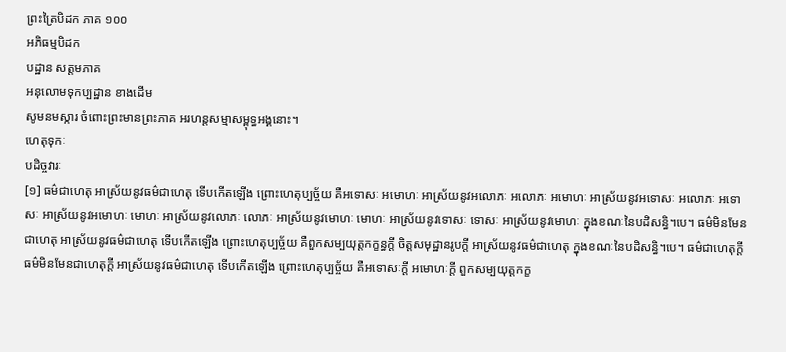ព្រះត្រៃបិដក ភាគ ១០០
អភិធម្មបិដក
បដ្ឋាន សត្តមភាគ
អនុលោមទុកប្បដ្ឋាន ខាងដើម
សូមនមស្ការ ចំពោះព្រះមានព្រះភាគ អរហន្តសម្មាសម្ពុទ្ធអង្គនោះ។
ហេតុទុកៈ
បដិច្ចវារៈ
[១] ធម៌ជាហេតុ អាស្រ័យនូវធម៌ជាហេតុ ទើបកើតឡើង ព្រោះហេតុប្បច្ច័យ គឺអទោសៈ អមោហៈ អាស្រ័យនូវអលោភៈ អលោភៈ អមោហៈ អាស្រ័យនូវអទោសៈ អលោភៈ អទោសៈ អាស្រ័យនូវអមោហៈ មោហៈ អាស្រ័យនូវលោភៈ លោភៈ អាស្រ័យនូវមោហៈ មោហៈ អាស្រ័យនូវទោសៈ ទោសៈ អាស្រ័យនូវមោហៈ ក្នុងខណៈនៃបដិសន្ធិ។បេ។ ធម៌មិនមែនជាហេតុ អាស្រ័យនូវធម៌ជាហេតុ ទើបកើតឡើង ព្រោះហេតុប្បច្ច័យ គឺពួកសម្បយុត្តកក្ខន្ធក្តី ចិត្តសមុដ្ឋានរូបក្តី អាស្រ័យនូវធម៌ជាហេតុ ក្នុងខណៈនៃបដិសន្ធិ។បេ។ ធម៌ជាហេតុក្តី ធម៌មិនមែនជាហេតុក្តី អាស្រ័យនូវធម៌ជាហេតុ ទើបកើតឡើង ព្រោះហេតុប្បច្ច័យ គឺអទោសៈក្តី អមោហៈក្តី ពួកសម្បយុត្តកក្ខ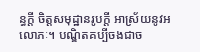ន្ធក្តី ចិត្តសមុដ្ឋានរូបក្តី អាស្រ័យនូវអលោភៈ។ បណ្ឌិតគប្បីចងជាច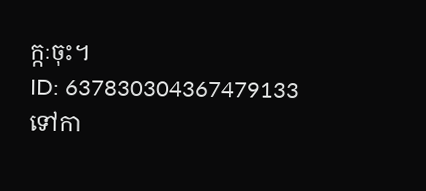ក្កៈចុះ។
ID: 637830304367479133
ទៅកា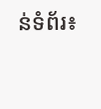ន់ទំព័រ៖